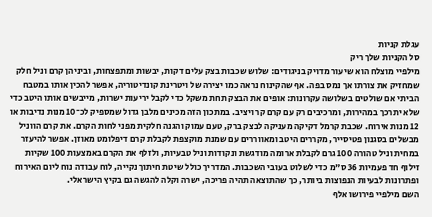עגלת קניות
סל הקניות שלך ריק
מילפיי מוצלח הוא שיעור מדויק בניגודים: שלוש שכבות בצק עלים דקות, יבשות ומתפצחות, וביניהן קרם וניל חלק שמחזיק את צורתו אך נמס בפה. אף שהקינוח נראה כמו יצירה של ויטרינת קונדיטוריה, אפשר להכין אותו במטבח הביתי אם שולטים בשלושה עקרונות: אופים את הבצק תחת משקל כדי לקבל יריעות ישרות, מייבשים אותו היטב כדי שלא יתרכך במהירות, ומרכיבים רק עם קרם קר ויציב. במתכון הזה מכינים מלבן גדול שמספיק לכ־10 מנות נדיבות או 12 מנות אירוח. שכבת קרמל דקיקה מעניקה לבצק ברק, טעם עמוק והגנה חלקית מפני לחות הקרם. את קרם הווניל מבשלים בסגנון פטיסייר, מקררים היטב ומאווררים עם שמנת מוקצפת לקבלת קרם דיפלומט מאוזן. אפשר להיעזר במחית וניל טהורה 100 גרם לקבלת ארומה מודגשת ונקודות וניל טבעיות, ולזלף את הקרם באמצעות 100 שקיות זילוף חד פעמיות 36 ס"מ כדי לשלוט בעובי השכבות. המדריך כולל שיטת חיתוך נקייה, לוח עבודה נוח ליום האירוח ופתרונות לבעיות הנפוצות ביותר, כך שהתוצאה תהיה פריכה, ישרה וקלה להגשה גם בקיץ הישראלי.
השם מילפיי פירושו אלף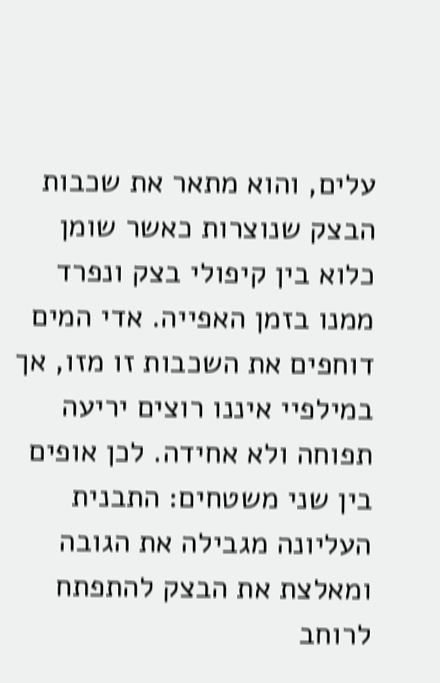עלים, והוא מתאר את שכבות הבצק שנוצרות כאשר שומן כלוא בין קיפולי בצק ונפרד ממנו בזמן האפייה. אדי המים דוחפים את השכבות זו מזו, אך במילפיי איננו רוצים יריעה תפוחה ולא אחידה. לכן אופים בין שני משטחים: התבנית העליונה מגבילה את הגובה ומאלצת את הבצק להתפתח לרוחב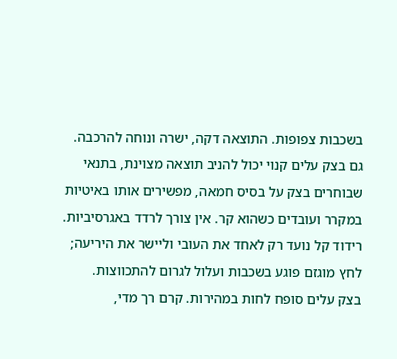בשכבות צפופות. התוצאה דקה, ישרה ונוחה להרכבה.
גם בצק עלים קנוי יכול להניב תוצאה מצוינת, בתנאי שבוחרים בצק על בסיס חמאה, מפשירים אותו באיטיות במקרר ועובדים כשהוא קר. אין צורך לרדד באגרסיביות. רידוד קל נועד רק לאחד את העובי וליישר את היריעה; לחץ מוגזם פוגע בשכבות ועלול לגרום להתכווצות.
בצק עלים סופח לחות במהירות. קרם רך מדי,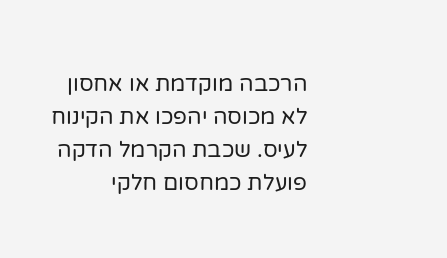הרכבה מוקדמת או אחסון לא מכוסה יהפכו את הקינוח לעיס. שכבת הקרמל הדקה פועלת כמחסום חלקי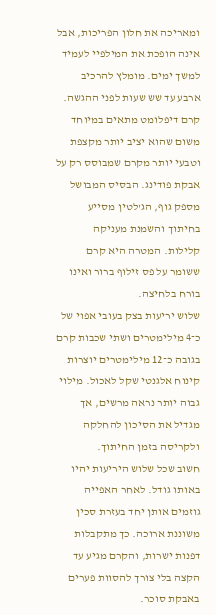ומאריכה את חלון הפריכות, אבל אינה הופכת את המילפיי לעמיד למשך ימים. מומלץ להרכיב ארבע עד שש שעות לפני ההגשה.
קרם דיפלומט מתאים במיוחד משום שהוא יציב יותר מקצפת וטבעי יותר מקרם שמבוסס רק על אבקת פודינג. הבסיס המבושל מספק גוף, הג'לטין מסייע בחיתוך והשמנת מעניקה קלילות. המטרה היא קרם ששומר על פס זילוף ברור ואינו בורח בלחיצה.
שלוש יריעות בצק בעובי אפוי של כ־4 מילימטרים ושתי שכבות קרם בגובה כ־12 מילימטרים יוצרות קינוח אלגנטי שקל לאכול. מילוי גבוה יותר נראה מרשים, אך מגדיל את הסיכון להחלקה ולקריסה בזמן החיתוך.
חשוב שכל שלוש היריעות יהיו באותו גודל. לאחר האפייה גוזמים אותן יחד בעזרת סכין משוננת ארוכה. כך מתקבלות דפנות ישרות, והקרם מגיע עד הקצה בלי צורך להסוות פערים באבקת סוכר.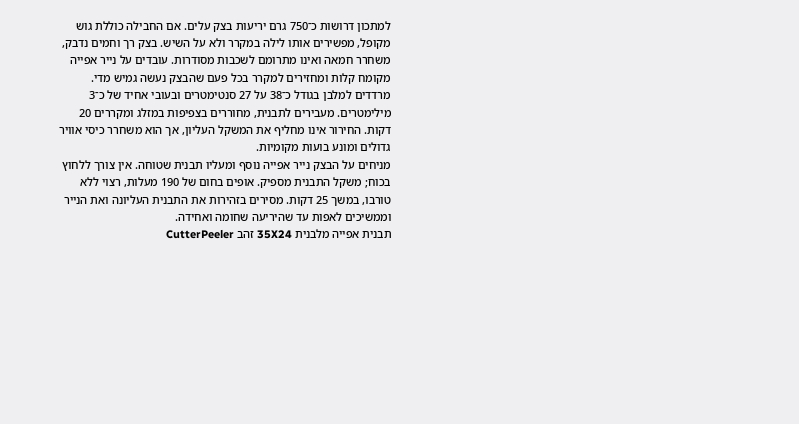למתכון דרושות כ־750 גרם יריעות בצק עלים. אם החבילה כוללת גוש מקופל, מפשירים אותו לילה במקרר ולא על השיש. בצק רך וחמים נדבק, משחרר חמאה ואינו מתרומם לשכבות מסודרות. עובדים על נייר אפייה מקומח קלות ומחזירים למקרר בכל פעם שהבצק נעשה גמיש מדי.
מרדדים למלבן בגודל כ־38 על 27 סנטימטרים ובעובי אחיד של כ־3 מילימטרים. מעבירים לתבנית, מחוררים בצפיפות במזלג ומקררים 20 דקות. החירור אינו מחליף את המשקל העליון, אך הוא משחרר כיסי אוויר גדולים ומונע בועות מקומיות.
מניחים על הבצק נייר אפייה נוסף ומעליו תבנית שטוחה. אין צורך ללחוץ בכוח; משקל התבנית מספיק. אופים בחום של 190 מעלות, רצוי ללא טורבו, במשך 25 דקות. מסירים בזהירות את התבנית העליונה ואת הנייר וממשיכים לאפות עד שהיריעה שחומה ואחידה.
תבנית אפייה מלבנית 35X24 זהב CutterPeeler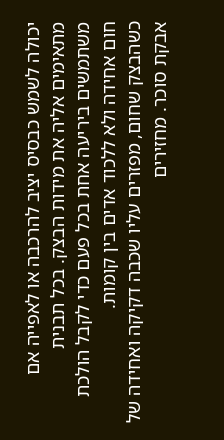יכולה לשמש כבסיס יציב להרכבה או לאפייה אם מתאימים אליה את מידות הבצק. בכל תבנית משתמשים ביריעה אחת בכל פעם כדי לקבל הולכת חום אחידה ולא ללכוד אדים בין קומות.
כשהבצק שחום, מפזרים עליו שכבה דקיקה ואחידה של אבקת סוכר. מחזירים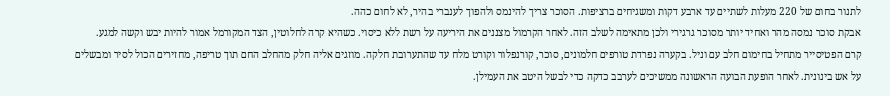לתנור בחום של 220 מעלות לשתיים עד ארבע דקות ומשגיחים ברציפות. הסוכר צריך להינמס ולהפוך לענברי בהיר, לא לחום כהה.
אבקת סוכר נמסה מהר ואחיד יותר מסוכר גרגירי ולכן מתאימה לשלב הזה. לאחר הקרמול מצננים את היריעה על רשת ללא כיסוי. כשהיא קרה לחלוטין, הצד המקורמל אמור להיות יבש וקשה למגע.
קרם הפטיסייר מתחיל בחימום חלב עם וניל. בקערה נפרדת טורפים חלמונים, סוכר, קורנפלור וקורט מלח עד שהתערובת חלקה. מוזגים אליה חלק מהחלב החם תוך טריפה, מחזירים הכול לסיר ומבשלים על אש בינונית. לאחר הופעת הבועה הראשונה ממשיכים לערבב כדקה כדי לבשל היטב את העמילן.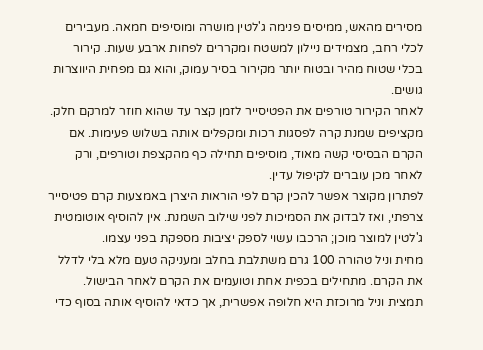מסירים מהאש, ממיסים פנימה ג'לטין מושרה ומוסיפים חמאה. מעבירים לכלי רחב, מצמידים ניילון למשטח ומקררים לפחות ארבע שעות. קירור בכלי שטוח מהיר ובטוח יותר מקירור בסיר עמוק, והוא גם מפחית היווצרות גושים.
לאחר הקירור טורפים את הפטיסייר לזמן קצר עד שהוא חוזר למרקם חלק. מקציפים שמנת קרה לפסגות רכות ומקפלים אותה בשלוש פעימות. אם הקרם הבסיסי קשה מאוד, מוסיפים תחילה כף מהקצפת וטורפים, ורק לאחר מכן עוברים לקיפול עדין.
לפתרון מקוצר אפשר להכין קרם לפי הוראות היצרן באמצעות קרם פטיסייר צרפתי, ואז לבדוק את הסמיכות לפני שילוב השמנת. אין להוסיף אוטומטית ג'לטין למוצר מוכן; הרכבו עשוי לספק יציבות מספקת בפני עצמו.
מחית וניל טהורה 100 גרם משתלבת בחלב ומעניקה טעם מלא בלי לדלל את הקרם. מתחילים בכפית אחת וטועמים את הקרם לאחר הבישול. תמצית וניל מרוכזת היא חלופה אפשרית, אך כדאי להוסיף אותה בסוף כדי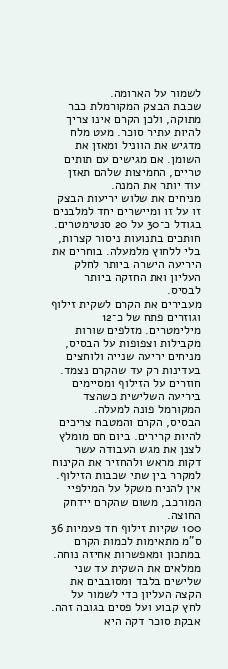לשמור על הארומה.
שכבת הבצק המקורמלת כבר מתוקה, ולכן הקרם אינו צריך להיות עתיר סוכר. מעט מלח מדגיש את הווניל ומאזן את השומן. אם מגישים עם תותים טריים, החמיצות שלהם תאזן עוד יותר את המנה.
מניחים את שלוש יריעות הבצק זו על זו ומיישרים יחד למלבנים בגודל כ־30 על 20 סנטימטרים. חותכים בתנועות ניסור קצרות, בלי ללחוץ מלמעלה. בוחרים את היריעה הישרה ביותר לחלק העליון ואת החזקה ביותר לבסיס.
מעבירים את הקרם לשקית זילוף וגוזרים פתח של כ־12 מילימטרים. מזלפים שורות מקבילות וצפופות על הבסיס, מניחים יריעה שנייה ולוחצים בעדינות רק עד שהקרם נצמד. חוזרים על הזילוף ומסיימים ביריעה השלישית כשהצד המקורמל פונה למעלה.
הבסיס, הקרם והמטבח צריכים להיות קרירים. ביום חם מומלץ לצנן את מגש העבודה עשר דקות מראש ולהחזיר את הקינוח למקרר בין שתי שכבות הזילוף. אין להניח משקל על המילפיי המורכב, משום שהקרם יידחק החוצה.
100 שקיות זילוף חד פעמיות 36 ס"מ מתאימות לכמות הקרם במתכון ומאפשרות אחיזה נוחה. ממלאים את השקית עד שני שלישים בלבד ומסובבים את הקצה העליון כדי לשמור על לחץ קבוע ועל פסים בגובה זהה.
אבקת סוכר דקה היא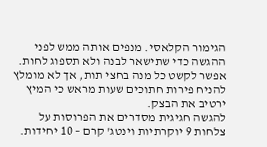הגימור הקלאסי. מנפים אותה ממש לפני ההגשה כדי שתישאר לבנה ולא תספוג לחות. אפשר לקשט כל מנה בחצי תות, אך לא מומלץ להניח פירות חתוכים שעות מראש כי המיץ ירטיב את הבצק.
להגשה חגיגית מסדרים את הפרוסות על צלחות 9 יוקרתיות וינטג' קרם – 10 יחידות.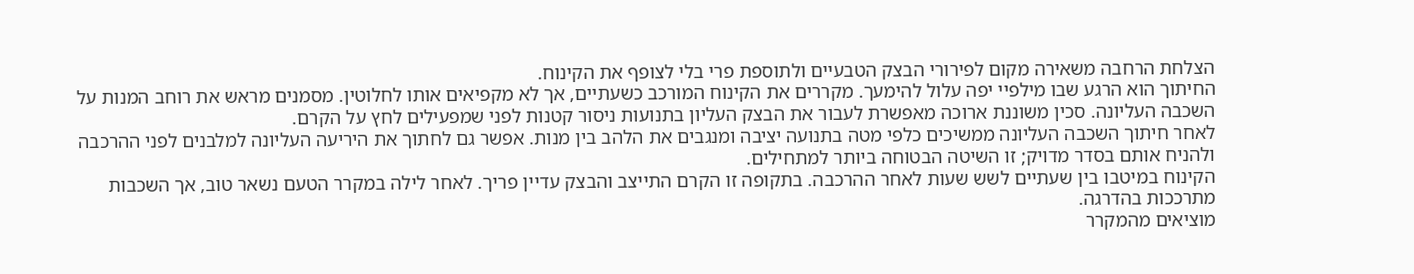הצלחת הרחבה משאירה מקום לפירורי הבצק הטבעיים ולתוספת פרי בלי לצופף את הקינוח.
החיתוך הוא הרגע שבו מילפיי יפה עלול להימעך. מקררים את הקינוח המורכב כשעתיים, אך לא מקפיאים אותו לחלוטין. מסמנים מראש את רוחב המנות על השכבה העליונה. סכין משוננת ארוכה מאפשרת לעבור את הבצק העליון בתנועות ניסור קטנות לפני שמפעילים לחץ על הקרם.
לאחר חיתוך השכבה העליונה ממשיכים כלפי מטה בתנועה יציבה ומנגבים את הלהב בין מנות. אפשר גם לחתוך את היריעה העליונה למלבנים לפני ההרכבה ולהניח אותם בסדר מדויק; זו השיטה הבטוחה ביותר למתחילים.
הקינוח במיטבו בין שעתיים לשש שעות לאחר ההרכבה. בתקופה זו הקרם התייצב והבצק עדיין פריך. לאחר לילה במקרר הטעם נשאר טוב, אך השכבות מתרככות בהדרגה.
מוציאים מהמקרר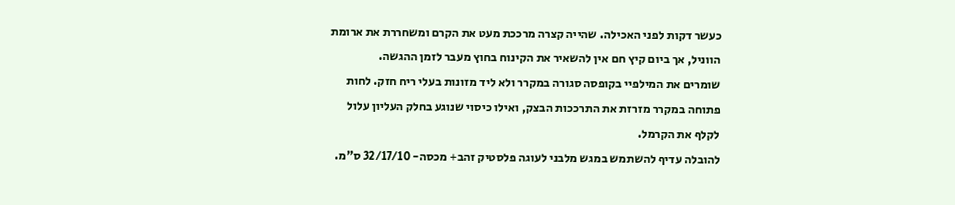כעשר דקות לפני האכילה. שהייה קצרה מרככת מעט את הקרם ומשחררת את ארומת הווניל, אך ביום קיץ חם אין להשאיר את הקינוח בחוץ מעבר לזמן ההגשה.
שומרים את המילפיי בקופסה סגורה במקרר ולא ליד מזונות בעלי ריח חזק. לחות פתוחה במקרר מזרזת את התרככות הבצק, ואילו כיסוי שנוגע בחלק העליון עלול לקלף את הקרמל.
להובלה עדיף להשתמש במגש מלבני לעוגה פלסטיק זהב+ מכסה- 32/17/10 ס"מ.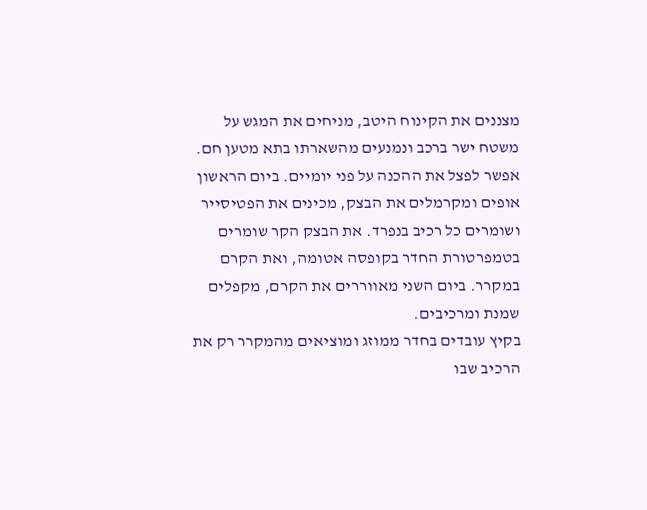מצננים את הקינוח היטב, מניחים את המגש על משטח ישר ברכב ונמנעים מהשארתו בתא מטען חם.
אפשר לפצל את ההכנה על פני יומיים. ביום הראשון אופים ומקרמלים את הבצק, מכינים את הפטיסייר ושומרים כל רכיב בנפרד. את הבצק הקר שומרים בטמפרטורת החדר בקופסה אטומה, ואת הקרם במקרר. ביום השני מאווררים את הקרם, מקפלים שמנת ומרכיבים.
בקיץ עובדים בחדר ממוזג ומוציאים מהמקרר רק את הרכיב שבו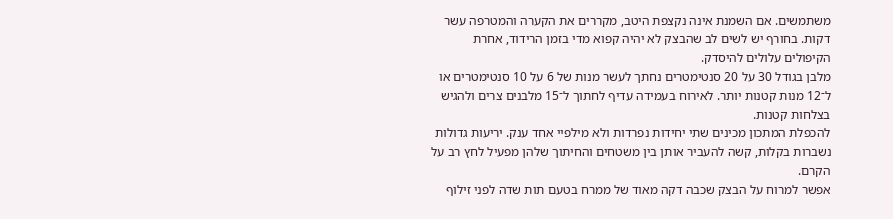משתמשים. אם השמנת אינה נקצפת היטב, מקררים את הקערה והמטרפה עשר דקות. בחורף יש לשים לב שהבצק לא יהיה קפוא מדי בזמן הרידוד, אחרת הקיפולים עלולים להיסדק.
מלבן בגודל 30 על 20 סנטימטרים נחתך לעשר מנות של 6 על 10 סנטימטרים או ל־12 מנות קטנות יותר. לאירוח בעמידה עדיף לחתוך ל־15 מלבנים צרים ולהגיש בצלחות קטנות.
להכפלת המתכון מכינים שתי יחידות נפרדות ולא מילפיי אחד ענק. יריעות גדולות נשברות בקלות, קשה להעביר אותן בין משטחים והחיתוך שלהן מפעיל לחץ רב על הקרם.
אפשר למרוח על הבצק שכבה דקה מאוד של ממרח בטעם תות שדה לפני זילוף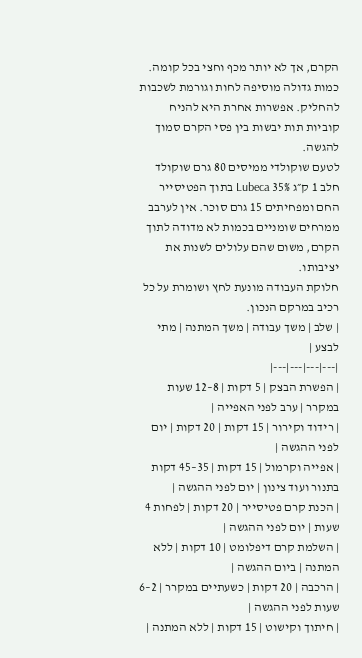הקרם, אך לא יותר מכף וחצי בכל קומה. כמות גדולה מוסיפה לחות וגורמת לשכבות להחליק. אפשרות אחרת היא להניח קוביות תות יבשות בין פסי הקרם סמוך להגשה.
לטעם שוקולדי ממיסים 80 גרם שוקולד חלב 1 ק״ג 35% Lubeca בתוך הפטיסייר החם ומפחיתים 15 גרם סוכר. אין לערבב ממרחים שומניים בכמות לא מדודה לתוך הקרם, משום שהם עלולים לשנות את יציבותו.
חלוקת העבודה מונעת לחץ ושומרת על כל רכיב במרקם הנכון.
| שלב | משך עבודה | משך המתנה | מתי לבצע |
|---|---|---|---|
| הפשרת הבצק | 5 דקות | 8–12 שעות במקרר | ערב לפני האפייה |
| רידוד וקירור | 15 דקות | 20 דקות | יום לפני ההגשה |
| אפייה וקרמול | 15 דקות | 35–45 דקות בתנור ועוד צינון | יום לפני ההגשה |
| הכנת קרם פטיסייר | 20 דקות | לפחות 4 שעות | יום לפני ההגשה |
| השלמת קרם דיפלומט | 10 דקות | ללא המתנה | ביום ההגשה |
| הרכבה | 20 דקות | כשעתיים במקרר | 2–6 שעות לפני ההגשה |
| חיתוך וקישוט | 15 דקות | ללא המתנה |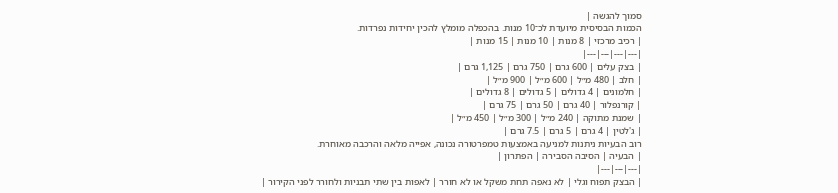סמוך להגשה |
הכמות הבסיסית מיועדת לכ־10 מנות. בהכפלה מומלץ להכין יחידות נפרדות.
| רכיב מרכזי | 8 מנות | 10 מנות | 15 מנות |
|---|---|---|---|
| בצק עלים | 600 גרם | 750 גרם | 1,125 גרם |
| חלב | 480 מ״ל | 600 מ״ל | 900 מ״ל |
| חלמונים | 4 גדולים | 5 גדולים | 8 גדולים |
| קורנפלור | 40 גרם | 50 גרם | 75 גרם |
| שמנת מתוקה | 240 מ״ל | 300 מ״ל | 450 מ״ל |
| ג'לטין | 4 גרם | 5 גרם | 7.5 גרם |
רוב הבעיות ניתנות למניעה באמצעות טמפרטורה נכונה, אפייה מלאה והרכבה מאוחרת.
| הבעיה | הסיבה הסבירה | הפתרון |
|---|---|---|
| הבצק תפוח וגלי | לא נאפה תחת משקל או לא חורר | לאפות בין שתי תבניות ולחורר לפני הקירור |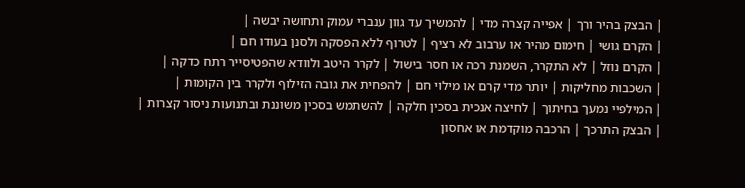| הבצק בהיר ורך | אפייה קצרה מדי | להמשיך עד גוון ענברי עמוק ותחושה יבשה |
| הקרם גושי | חימום מהיר או ערבוב לא רציף | לטרוף ללא הפסקה ולסנן בעודו חם |
| הקרם נוזל | לא התקרר, השמנת רכה או חסר בישול | לקרר היטב ולוודא שהפטיסייר רתח כדקה |
| השכבות מחליקות | יותר מדי קרם או מילוי חם | להפחית את גובה הזילוף ולקרר בין הקומות |
| המילפיי נמעך בחיתוך | לחיצה אנכית בסכין חלקה | להשתמש בסכין משוננת ובתנועות ניסור קצרות |
| הבצק התרכך | הרכבה מוקדמת או אחסון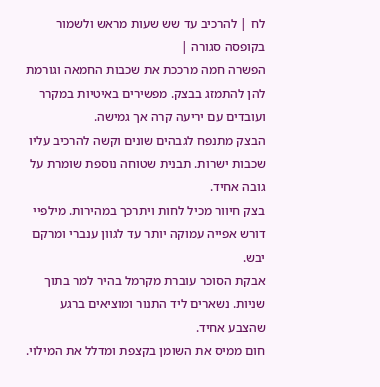לח | להרכיב עד שש שעות מראש ולשמור בקופסה סגורה |
הפשרה חמה מרככת את שכבות החמאה וגורמת להן להתמזג בבצק. מפשירים באיטיות במקרר ועובדים עם יריעה קרה אך גמישה.
הבצק מתנפח לגבהים שונים וקשה להרכיב עליו שכבות ישרות. תבנית שטוחה נוספת שומרת על גובה אחיד.
בצק חיוור מכיל לחות ויתרכך במהירות. מילפיי דורש אפייה עמוקה יותר עד לגוון ענברי ומרקם יבש.
אבקת הסוכר עוברת מקרמל בהיר למר בתוך שניות. נשארים ליד התנור ומוציאים ברגע שהצבע אחיד.
חום ממיס את השומן בקצפת ומדלל את המילוי.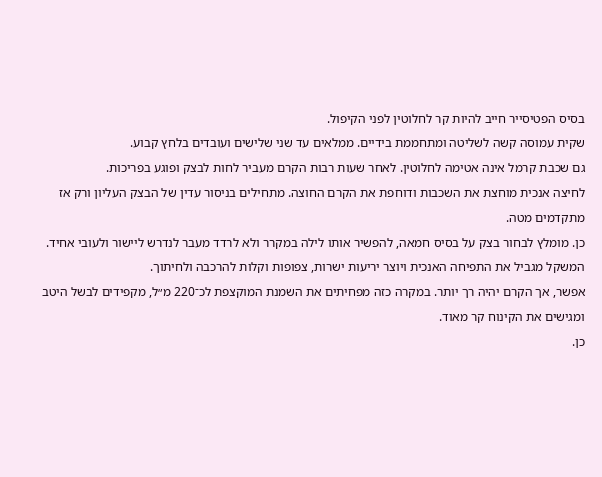בסיס הפטיסייר חייב להיות קר לחלוטין לפני הקיפול.
שקית עמוסה קשה לשליטה ומתחממת בידיים. ממלאים עד שני שלישים ועובדים בלחץ קבוע.
גם שכבת קרמל אינה אטימה לחלוטין. לאחר שעות רבות הקרם מעביר לחות לבצק ופוגע בפריכות.
לחיצה אנכית מוחצת את השכבות ודוחפת את הקרם החוצה. מתחילים בניסור עדין של הבצק העליון ורק אז מתקדמים מטה.
כן. מומלץ לבחור בצק על בסיס חמאה, להפשיר אותו לילה במקרר ולא לרדד מעבר לנדרש ליישור ולעובי אחיד.
המשקל מגביל את התפיחה האנכית ויוצר יריעות ישרות, צפופות וקלות להרכבה ולחיתוך.
אפשר, אך הקרם יהיה רך יותר. במקרה כזה מפחיתים את השמנת המוקצפת לכ־220 מ״ל, מקפידים לבשל היטב ומגישים את הקינוח קר מאוד.
כן.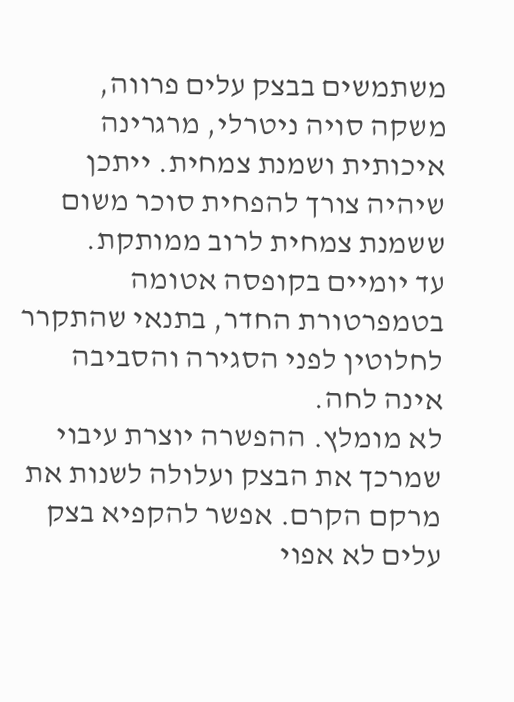משתמשים בבצק עלים פרווה, משקה סויה ניטרלי, מרגרינה איכותית ושמנת צמחית. ייתכן שיהיה צורך להפחית סוכר משום ששמנת צמחית לרוב ממותקת.
עד יומיים בקופסה אטומה בטמפרטורת החדר, בתנאי שהתקרר לחלוטין לפני הסגירה והסביבה אינה לחה.
לא מומלץ. ההפשרה יוצרת עיבוי שמרכך את הבצק ועלולה לשנות את מרקם הקרם. אפשר להקפיא בצק עלים לא אפוי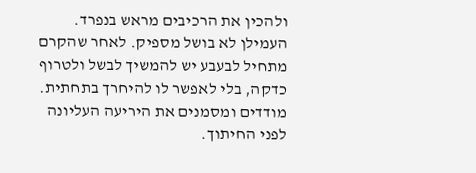ולהכין את הרכיבים מראש בנפרד.
העמילן לא בושל מספיק. לאחר שהקרם מתחיל לבעבע יש להמשיך לבשל ולטרוף כדקה, בלי לאפשר לו להיחרך בתחתית.
מודדים ומסמנים את היריעה העליונה לפני החיתוך.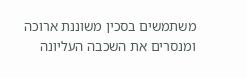משתמשים בסכין משוננת ארוכה ומנסרים את השכבה העליונה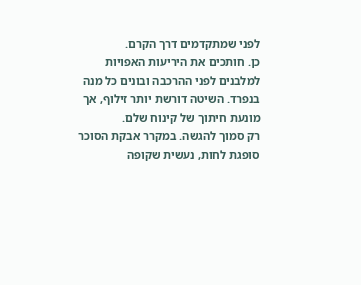לפני שמתקדמים דרך הקרם.
כן. חותכים את היריעות האפויות למלבנים לפני ההרכבה ובונים כל מנה בנפרד. השיטה דורשת יותר זילוף, אך מונעת חיתוך של קינוח שלם.
רק סמוך להגשה. במקרר אבקת הסוכר סופגת לחות, נעשית שקופה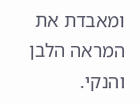ומאבדת את המראה הלבן והנקי.